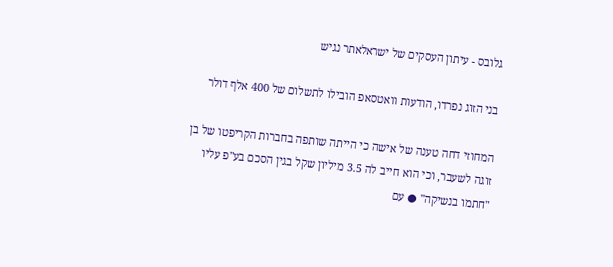גלובס - עיתון העסקים של ישראלאתר נגיש

בני הזוג נפרדו, הודעות וואטסאפ הובילו לתשלום של 400 אלף דולר

המחוזי דחה טענה של אישה כי הייתה שותפה בחברות הקריפטו של בן זוגה לשעבר, וכי הוא חייב לה 3.5 מיליון שקל בגין הסכם בע"פ עליו "חתמו בנשיקה" ● עם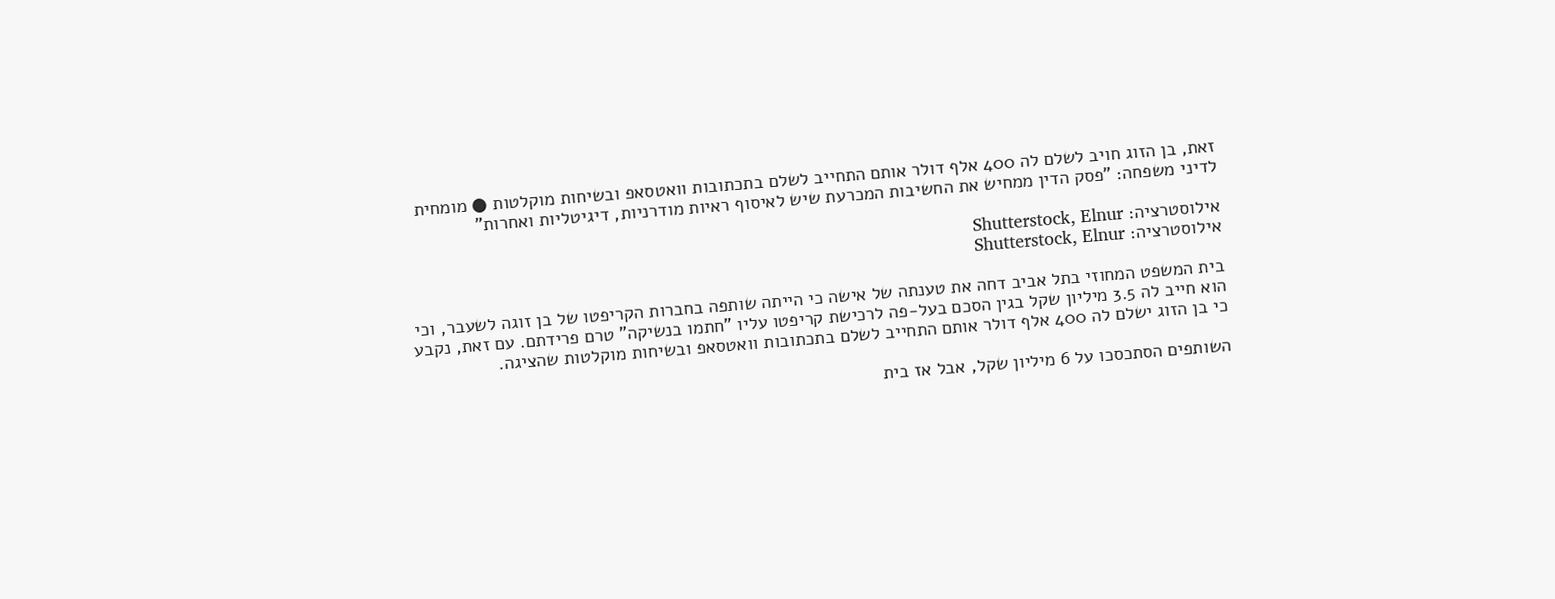זאת, בן הזוג חויב לשלם לה 400 אלף דולר אותם התחייב לשלם בתכתובות וואטסאפ ובשיחות מוקלטות ● מומחית לדיני משפחה: "פסק הדין ממחיש את החשיבות המכרעת שיש לאיסוף ראיות מודרניות, דיגיטליות ואחרות"

אילוסטרציה: Shutterstock, Elnur
אילוסטרציה: Shutterstock, Elnur

בית המשפט המחוזי בתל אביב דחה את טענתה של אישה כי הייתה שותפה בחברות הקריפטו של בן זוגה לשעבר, וכי הוא חייב לה 3.5 מיליון שקל בגין הסכם בעל-פה לרכישת קריפטו עליו "חתמו בנשיקה" טרם פרידתם. עם זאת, נקבע כי בן הזוג ישלם לה 400 אלף דולר אותם התחייב לשלם בתכתובות וואטסאפ ובשיחות מוקלטות שהציגה.

השותפים הסתכסכו על 6 מיליון שקל, אבל אז בית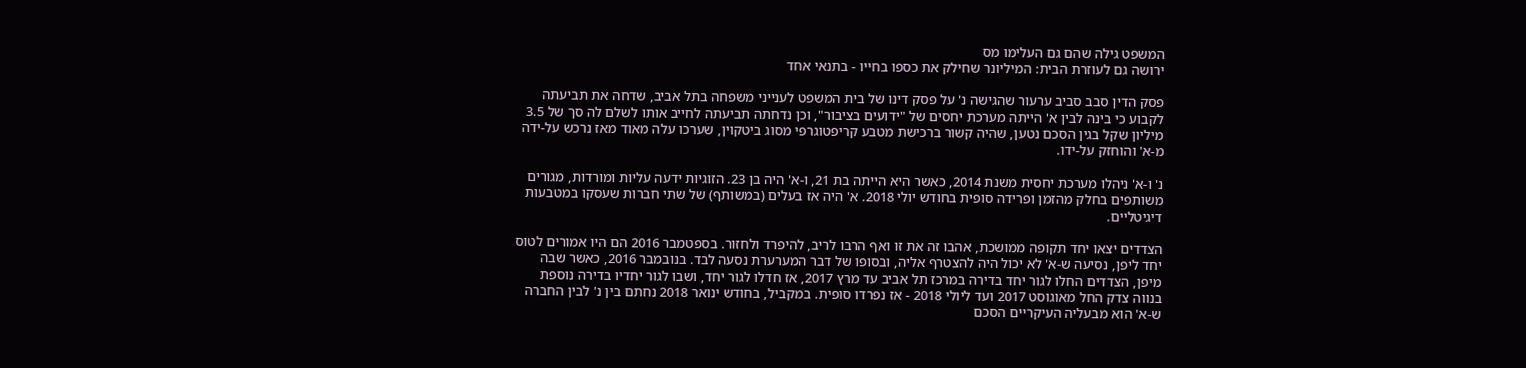המשפט גילה שהם גם העלימו מס
ירושה גם לעוזרת הבית: המיליונר שחילק את כספו בחייו - בתנאי אחד

פסק הדין סבב סביב ערעור שהגישה נ' על פסק דינו של בית המשפט לענייני משפחה בתל אביב, שדחה את תביעתה לקבוע כי בינה לבין א' הייתה מערכת יחסים של "ידועים בציבור", וכן נדחתה תביעתה לחייב אותו לשלם לה סך של 3.5 מיליון שקל בגין הסכם נטען, שהיה קשור ברכישת מטבע קריפטוגרפי מסוג ביטקוין, שערכו עלה מאוד מאז נרכש על-ידה מ-א' והוחזק על-ידו.

נ' ו-א' ניהלו מערכת יחסית משנת 2014, כאשר היא הייתה בת 21, ו-א' היה בן 23. הזוגיות ידעה עליות ומורדות, מגורים משותפים בחלק מהזמן ופרידה סופית בחודש יולי 2018. א' היה אז בעלים (במשותף) של שתי חברות שעסקו במטבעות דיגיטליים.

הצדדים יצאו יחד תקופה ממושכת, אהבו זה את זו ואף הרבו לריב, להיפרד ולחזור. בספטמבר 2016 הם היו אמורים לטוס יחד ליפן, נסיעה ש-א' לא יכול היה להצטרף אליה, ובסופו של דבר המערערת נסעה לבד. בנובמבר 2016, כאשר שבה מיפן, הצדדים החלו לגור יחד בדירה במרכז תל אביב עד מרץ 2017, אז חדלו לגור יחד, ושבו לגור יחדיו בדירה נוספת בנווה צדק החל מאוגוסט 2017 ועד ליולי 2018 - אז נפרדו סופית. במקביל, בחודש ינואר 2018 נחתם בין נ' לבין החברה ש-א' הוא מבעליה העיקריים הסכם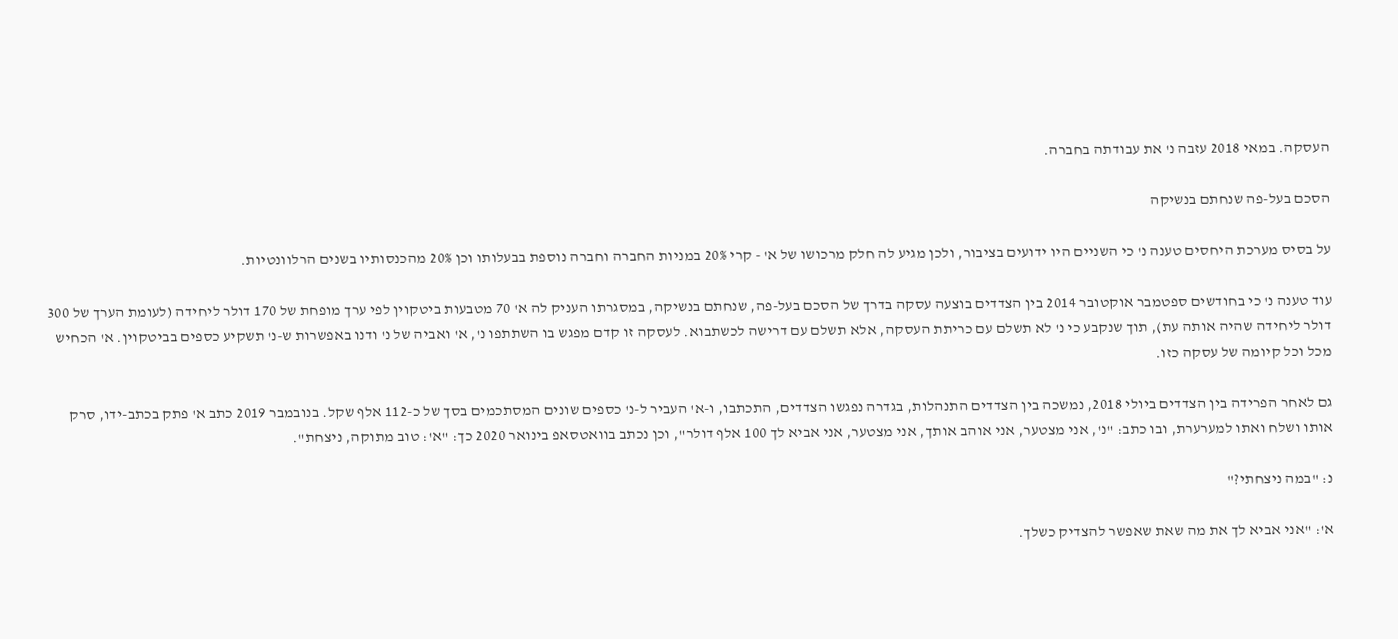העסקה. במאי 2018 עזבה נ' את עבודתה בחברה.

הסכם בעל-פה שנחתם בנשיקה

על בסיס מערכת היחסים טענה נ' כי השניים היו ידועים בציבור, ולכן מגיע לה חלק מרכושו של א' - קרי 20% במניות החברה וחברה נוספת בבעלותו וכן 20% מהכנסותיו בשנים הרלוונטיות.

עוד טענה נ' כי בחודשים ספטמבר אוקטובר 2014 בין הצדדים בוצעה עסקה בדרך של הסכם בעל-פה, שנחתם בנשיקה, במסגרתו העניק לה א' 70 מטבעות ביטקוין לפי ערך מופחת של 170 דולר ליחידה (לעומת הערך של 300 דולר ליחידה שהיה אותה עת), תוך שנקבע כי נ' לא תשלם עם כריתת העסקה, אלא תשלם עם דרישה לכשתבוא. לעסקה זו קדם מפגש בו השתתפו נ', א' ואביה של נ' ודנו באפשרות ש-נ' תשקיע כספים בביטקוין. א' הכחיש מכל וכל קיומה של עסקה כזו.

גם לאחר הפרידה בין הצדדים ביולי 2018, נמשכה בין הצדדים התנהלות, בגדרה נפגשו הצדדים, התכתבו, ו-א' העביר ל-נ' כספים שונים המסתכמים בסך של כ-112 אלף שקל. בנובמבר 2019 כתב א' פתק בכתב-ידו, סרק אותו ושלח ואתו למערערת, ובו כתב: "נ', אני מצטער, אני אוהב אותך, אני מצטער, אני אביא לך 100 אלף דולר", וכן נכתב בוואטסאפ בינואר 2020 כך: "א': טוב מתוקה, ניצחת".

נ: "במה ניצחתי?"

א': "אני אביא לך את מה שאת שאפשר להצדיק כשלך.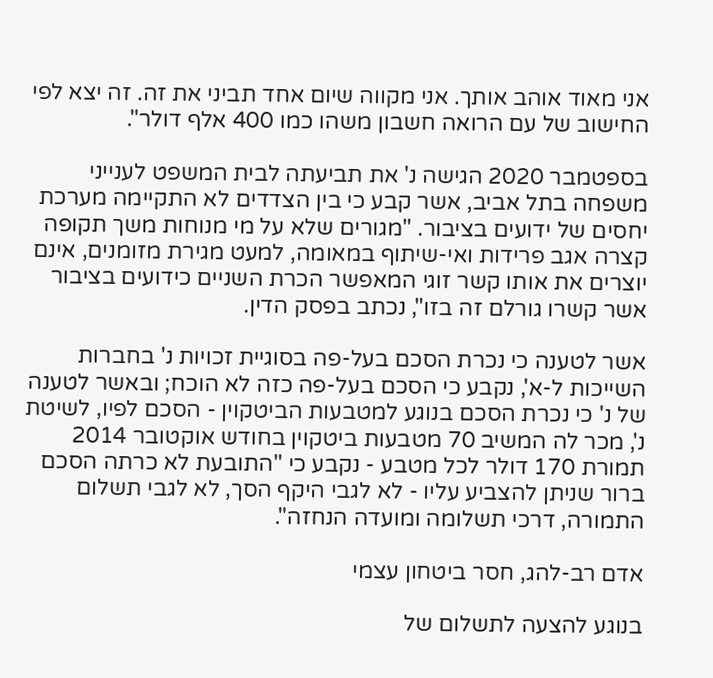אני מאוד אוהב אותך. אני מקווה שיום אחד תביני את זה. זה יצא לפי החישוב של עם הרואה חשבון משהו כמו 400 אלף דולר".

בספטמבר 2020 הגישה נ' את תביעתה לבית המשפט לענייני משפחה בתל אביב, אשר קבע כי בין הצדדים לא התקיימה מערכת יחסים של ידועים בציבור. "מגורים שלא על מי מנוחות משך תקופה קצרה אגב פרידות ואי-שיתוף במאומה, למעט מגירת מזומנים, אינם יוצרים את אותו קשר זוגי המאפשר הכרת השניים כידועים בציבור אשר קשרו גורלם זה בזו", נכתב בפסק הדין.

אשר לטענה כי נכרת הסכם בעל-פה בסוגיית זכויות נ' בחברות השייכות ל-א', נקבע כי הסכם בעל-פה כזה לא הוכח; ובאשר לטענה של נ' כי נכרת הסכם בנוגע למטבעות הביטקוין - הסכם לפיו, לשיטת נ', מכר לה המשיב 70 מטבעות ביטקוין בחודש אוקטובר 2014 תמורת 170 דולר לכל מטבע - נקבע כי "התובעת לא כרתה הסכם ברור שניתן להצביע עליו - לא לגבי היקף הסך, לא לגבי תשלום התמורה, דרכי תשלומה ומועדה הנחזה".

אדם רב-להג, חסר ביטחון עצמי

בנוגע להצעה לתשלום של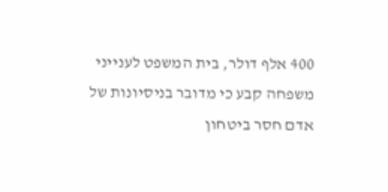400 אלף דולר, בית המשפט לענייני משפחה קבע כי מדובר בניסיונות של אדם חסר ביטחון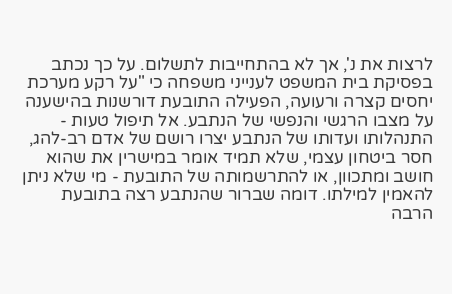לרצות את נ', אך לא בהתחייבות לתשלום. על כך נכתב בפסיקת בית המשפט לענייני משפחה כי "על רקע מערכת יחסים קצרה ורעועה, הפעילה התובעת דורשנות בהישענה על מצבו הרגשי והנפשי של הנתבע. אל תיפול טעות - התנהלותו ועדותו של הנתבע יצרו רושם של אדם רב-להג, חסר ביטחון עצמי, שלא תמיד אומר במישרין את שהוא חושב ומתכוון, או להתרשמותה של התובעת - מי שלא ניתן להאמין למילתו. דומה שברור שהנתבע רצה בתובעת הרבה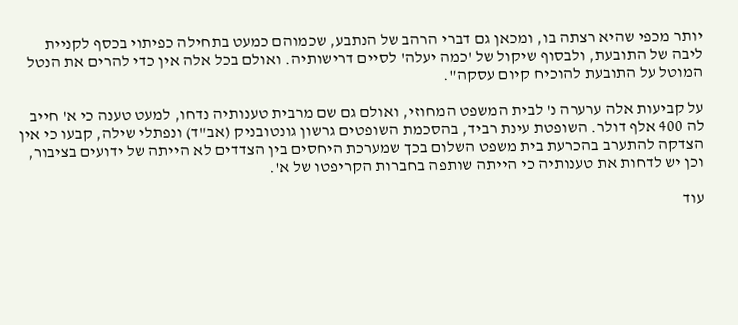יותר מכפי שהיא רצתה בו, ומכאן גם דברי הרהב של הנתבע, שכמוהם כמעט בתחילה כפיתוי בכסף לקניית ליבה של התובעת, ולבסוף שיקול של 'כמה יעלה' לסיים דרישותיה. ואולם בכל אלה אין כדי להרים את הנטל המוטל על התובעת להוכיח קיום עסקה".

על קביעות אלה ערערה נ' לבית המשפט המחוזי, ואולם גם שם מרבית טענותיה נדחו, למעט טענה כי א' חייב לה 400 אלף דולר. השופטת עינת רביד, בהסכמת השופטים גרשון גונטובניק (אב"ד) ונפתלי שילה, קבעו כי אין הצדקה להתערב בהכרעת בית משפט השלום בכך שמערכת היחסים בין הצדדים לא הייתה של ידועים בציבור, וכן יש לדחות את טענותיה כי הייתה שותפה בחברות הקריפטו של א'.

עוד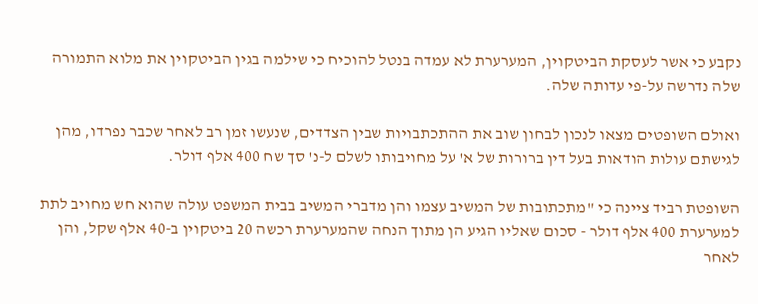נקבע כי אשר לעסקת הביטקוין, המערערת לא עמדה בנטל להוכיח כי שילמה בגין הביטקוין את מלוא התמורה שלה נדרשה על-פי עדותה שלה.

ואולם השופטים מצאו לנכון לבחון שוב את ההתכתבויות שבין הצדדים, שנעשו זמן רב לאחר שכבר נפרדו, מהן לגישתם עולות הודאות בעל דין ברורות של א' על מחויבותו לשלם ל-נ' סך שח 400 אלף דולר.

השופטת רביד ציינה כי "מתכתובות של המשיב עצמו והן מדברי המשיב בבית המשפט עולה שהוא חש מחויב לתת למערערת 400 אלף דולר - סכום שאליו הגיע הן מתוך הנחה שהמערערת רכשה 20 ביטקוין ב-40 אלף שקל, והן לאחר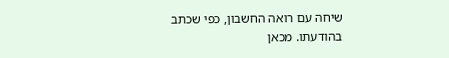שיחה עם רואה החשבון, כפי שכתב בהודעתו. מכאן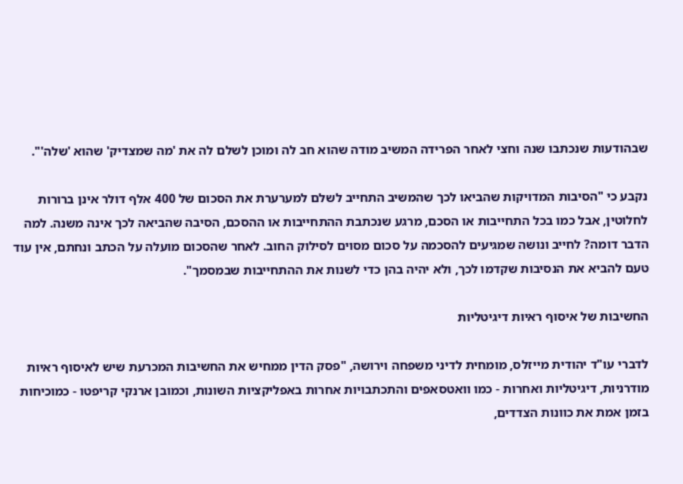שבהודעות שנכתבו שנה וחצי לאחר הפרידה המשיב מודה שהוא חב לה ומוכן לשלם לה את 'מה שמצדיק' שהוא 'שלה'".

נקבע כי "הסיבות המדויקות שהביאו לכך שהמשיב התחייב לשלם למערערת את הסכום של 400 אלף דולר אינן ברורות לחלוטין, אבל כמו בכל התחייבות או הסכם, מרגע שנכתבת ההתחייבות או ההסכם, הסיבה שהביאה לכך אינה משנה. למה הדבר דומה? לחייב ונושה שמגיעים להסכמה על סכום מסוים לסילוק החוב. לאחר שהסכום מועלה על הכתב ונחתם, אין עוד טעם להביא את הנסיבות שקדמו לכך, ולא יהיה בהן כדי לשנות את ההתחייבות שבמסמך".

החשיבות של איסוף ראיות דיגיטליות

לדברי עו"ד יהודית מייזלס, מומחית לדיני משפחה וירושה, "פסק הדין ממחיש את החשיבות המכרעת שיש לאיסוף ראיות מודרניות, דיגיטליות ואחרות - כמו וואטסאפים והתכתבויות אחרות באפליקציות השונות, וכמובן ארנקי קריפטו - כמוכיחות בזמן אמת את כוונות הצדדים,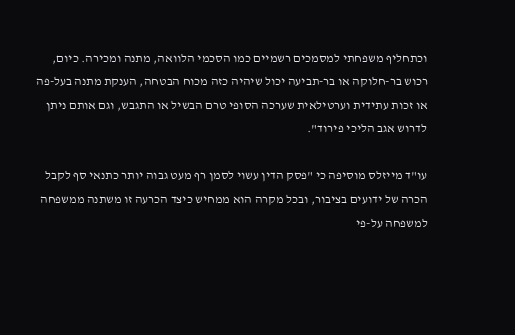וכתחליף משפחתי למסמכים רשמיים כמו הסכמי הלוואה, מתנה ומכירה. כיום, רכוש בר-חלוקה או בר-תביעה יכול שיהיה כזה מכוח הבטחה, הענקת מתנה בעל-פה או זכות עתידית וערטילאית שערכה הסופי טרם הבשיל או התגבש, וגם אותם ניתן לדרוש אגב הליכי פירוד".

עו"ד מייזלס מוסיפה כי "פסק הדין עשוי לסמן רף מעט גבוה יותר כתנאי סף לקבל הכרה של ידועים בציבור, ובכל מקרה הוא ממחיש כיצד הכרעה זו משתנה ממשפחה למשפחה על-פי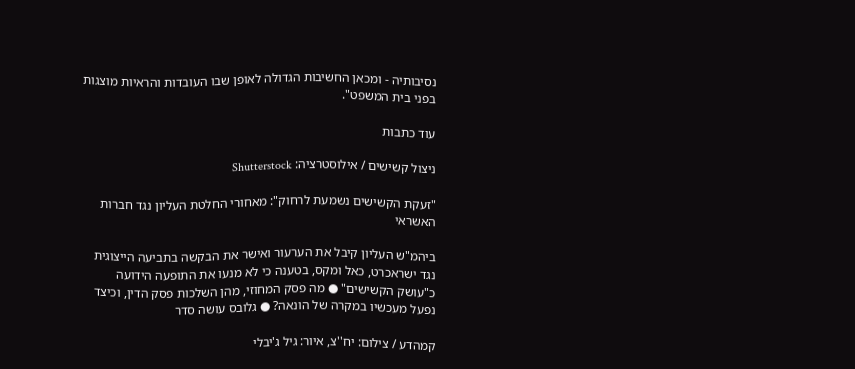נסיבותיה - ומכאן החשיבות הגדולה לאופן שבו העובדות והראיות מוצגות בפני בית המשפט".

עוד כתבות

ניצול קשישים / אילוסטרציה: Shutterstock

"זעקת הקשישים נשמעת לרחוק": מאחורי החלטת העליון נגד חברות האשראי

ביהמ"ש העליון קיבל את הערעור ואישר את הבקשה בתביעה הייצוגית נגד ישראכרט, כאל ומקס, בטענה כי לא מנעו את התופעה הידועה כ"עושק הקשישים" ● מה פסק המחוזי, מהן השלכות פסק הדין, וכיצד נפעל מעכשיו במקרה של הונאה? ● גלובס עושה סדר

קמהדע / צילום: יח''צ, איור: גיל ג'יבלי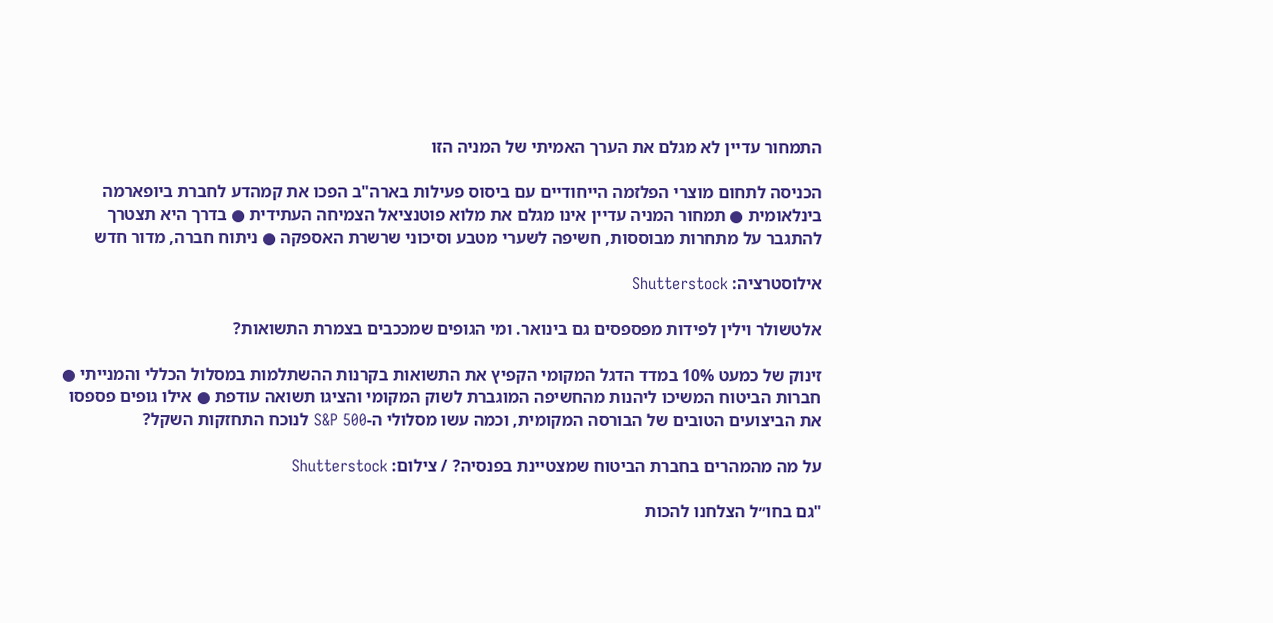התמחור עדיין לא מגלם את הערך האמיתי של המניה הזו

הכניסה לתחום מוצרי הפלזמה הייחודיים עם ביסוס פעילות בארה"ב הפכו את קמהדע לחברת ביופארמה בינלאומית ● תמחור המניה עדיין אינו מגלם את מלוא פוטנציאל הצמיחה העתידית ● בדרך היא תצטרך להתגבר על מתחרות מבוססות, חשיפה לשערי מטבע וסיכוני שרשרת האספקה ● ניתוח חברה, מדור חדש

אילוסטרציה: Shutterstock

אלטשולר וילין לפידות מפספסים גם בינואר. ומי הגופים שמככבים בצמרת התשואות?

זינוק של כמעט 10% במדד הדגל המקומי הקפיץ את התשואות בקרנות ההשתלמות במסלול הכללי והמנייתי ● חברות הביטוח המשיכו ליהנות מהחשיפה המוגברת לשוק המקומי והציגו תשואה עודפת ● אילו גופים פספסו את הביצועים הטובים של הבורסה המקומית, וכמה עשו מסלולי ה-S&P 500 לנוכח התחזקות השקל?

על מה מהמהרים בחברת הביטוח שמצטיינת בפנסיה? / צילום: Shutterstock

"גם בחו״ל הצלחנו להכות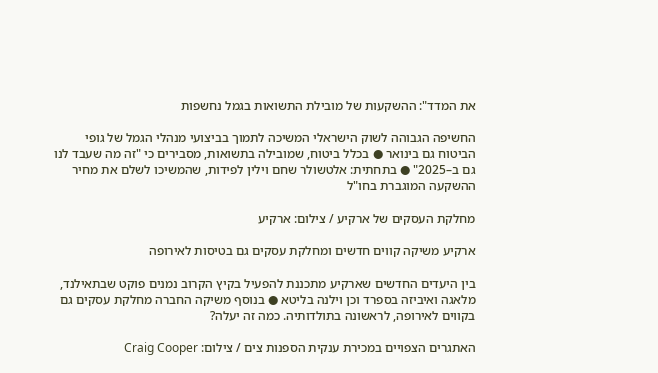את המדד": ההשקעות של מובילת התשואות בגמל נחשפות

החשיפה הגבוהה לשוק הישראלי המשיכה לתמוך בביצועי מנהלי הגמל של גופי הביטוח גם בינואר ● בכלל ביטוח, שמובילה בתשואות, מסבירים כי "זה מה שעבד לנו גם ב–2025" ● בתחתית: אלטשולר שחם וילין לפידות, שהמשיכו לשלם את מחיר ההשקעה המוגברת בחו"ל

מחלקת העסקים של ארקיע / צילום: ארקיע

ארקיע משיקה קווים חדשים ומחלקת עסקים גם בטיסות לאירופה

בין היעדים החדשים שארקיע מתכננת להפעיל בקיץ הקרוב נמנים פוקט שבתאילנד, מלאגה ואיביזה בספרד וכן וילנה בליטא ● בנוסף משיקה החברה מחלקת עסקים גם בקווים לאירופה, לראשונה בתולדותיה. כמה זה יעלה?

האתגרים הצפויים במכירת ענקית הספנות צים / צילום: Craig Cooper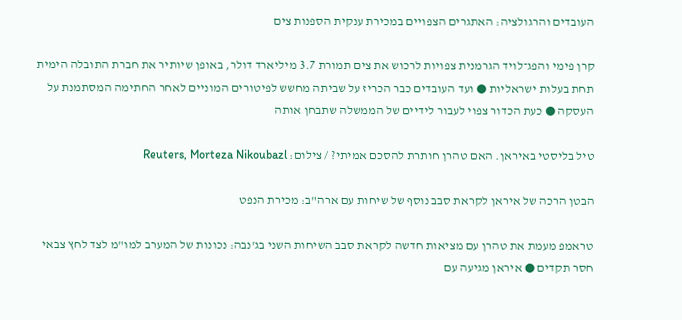העובדים והרגולציה: האתגרים הצפויים במכירת ענקית הספנות צים

קרן פימי והפג־לויד הגרמנית צפויות לרכוש את צים תמורת 3.7 מיליארד דולר, באופן שיותיר את חברת התובלה הימית תחת בעלות ישראליות ● ועד העובדים כבר הכריז על שביתה מחשש לפיטורים המוניים לאחר החתימה המסתמנת על העסקה ● כעת הכדור צפוי לעבור לידיים של הממשלה שתבחן אותה

טיל בליסטי באיראן. האם טהרן חותרת להסכם אמיתי? / צילום: Reuters, Morteza Nikoubazl

הבטן הרכה של איראן לקראת סבב נוסף של שיחות עם ארה"ב: מכירת הנפט

טראמפ מעמת את טהרן עם מציאות חדשה לקראת סבב השיחות השני בג'נבה: נכונות של המערב למו"מ לצד לחץ צבאי חסר תקדים ● איראן מגיעה עם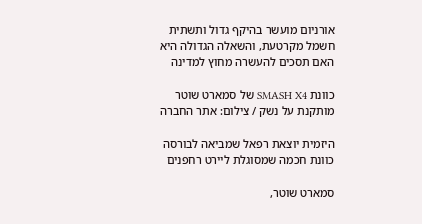אורניום מועשר בהיקף גדול ותשתית חשמל מקרטעת, והשאלה הגדולה היא האם תסכים להעשרה מחוץ למדינה

כוונת SMASH X4 של סמארט שוטר מותקנת על נשק / צילום: אתר החברה

היזמית יוצאת רפאל שמביאה לבורסה כוונת חכמה שמסוגלת ליירט רחפנים

סמארט שוטר,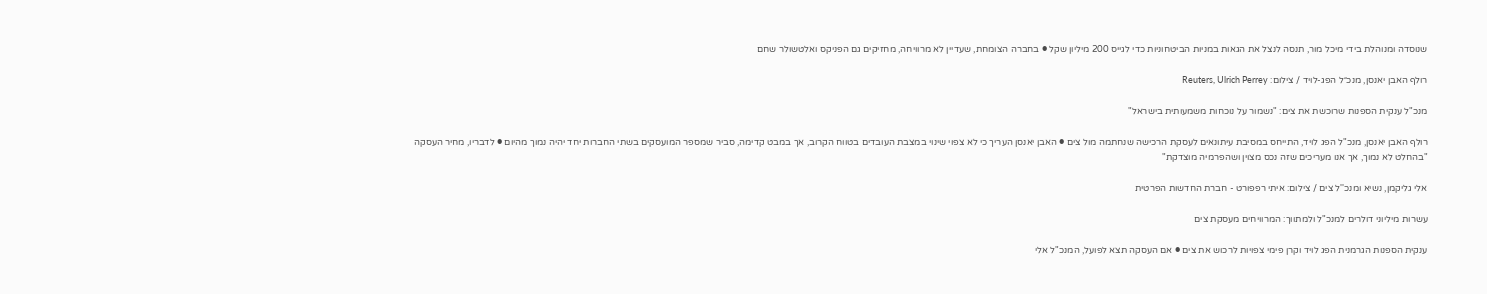שנוסדה ומנוהלת בידי מיכל מור, תנסה לנצל את הגאות במניות הביטחוניות כדי לגייס 200 מיליון שקל ● בחברה הצומחת, שעדיין לא מרוויחה, מחזיקים גם הפניקס ואלטשולר שחם

רולף האבן יאנסן, מנכ״ל הפג-לויד / צילום: Reuters, Ulrich Perrey

מנכ"ל ענקית הספנות שרוכשת את צים: "נשמור על נוכחות משמעותית בישראל"

רולף האבן יאנסן, מנכ"ל הפג לויד, התייחס במסיבת עיתונאים לעסקת הרכישה שנחתמה מול צים ● האבן יאנסן העריך כי לא צפוי שינוי במצבת העובדים בטווח הקרוב, אך במבט קדימה, סביר שמספר המועסקים בשתי החברות יחד יהיה נמוך מהיום ● לדבריו, מחיר העסקה "בהחלט לא נמוך, אך אנו מעריכים שזה נכס מצוין ושהפרמיה מוצדקת"

אלי גליקמן, נשיא ומנכ''ל צים / צילום: איתי רפפורט - חברת החדשות הפרטית

עשרות מיליוני דולרים למנכ"ל ולמתווך: המרוויחים מעסקת צים

ענקית הספנות הגרמנית הפג לויד וקרן פימי צפויות לרכוש את צים ● אם העסקה תצא לפועל, המנכ"ל אלי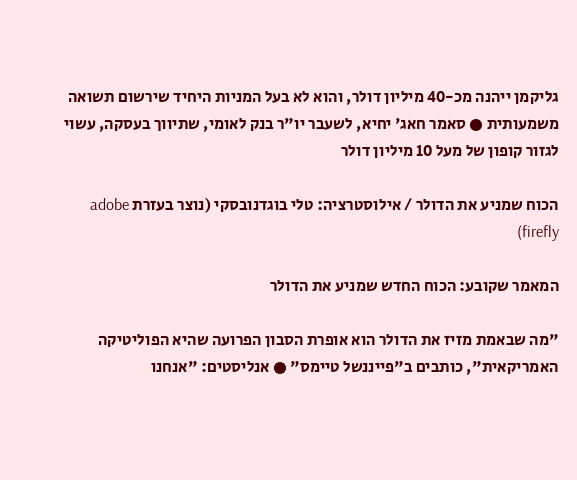גליקמן ייהנה מכ-40 מיליון דולר, והוא לא בעל המניות היחיד שירשום תשואה משמעותית ● סאמר חאג' יחיא, לשעבר יו"ר בנק לאומי, שתיווך בעסקה, עשוי לגזור קופון של מעל 10 מיליון דולר

הכוח שמניע את הדולר / אילוסטרציה: טלי בוגדנובסקי (נוצר בעזרת adobe firefly)

המאמר שקובע: הכוח החדש שמניע את הדולר

"מה שבאמת מזיז את הדולר הוא אופרת הסבון הפרועה שהיא הפוליטיקה האמריקאית", כותבים ב"פייננשל טיימס" ● אנליסטים: "אנחנו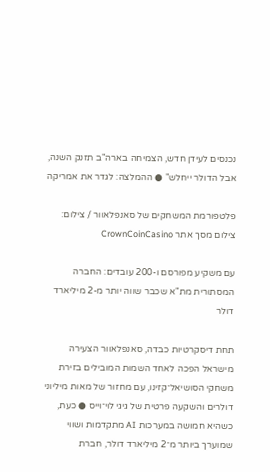נכנסים לעידן חדש, הצמיחה בארה"ב תזנק השנה, אבל הדולר ייחלש" ● ההמלצה: לגדר את אמריקה

פלטפורמת המשחקים של סאנפלאוור / צילום: צילום מסך אתר CrownCoinCasino

עם משקיע מפורסם ו-200 עובדים: החברה המסתורית מת"א שכבר שווה יותר מ-2 מיליארד דולר

תחת דיסקרטיות כבדה, סאנפלאוור הצעירה מישראל הפכה לאחד השמות המובילים בזירת משחקי הסושיאל־קזינו, עם מחזור של מאות מיליוני דולרים והשקעה פרטית של גיגי לוי־וייס ● כעת, כשהיא חמושה במערכות AI מתקדמות ושווי שמוערך ביותר מ־2 מיליארד דולר, חברת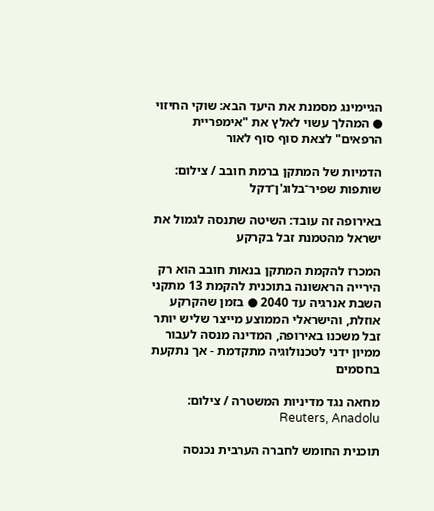הגיימינג מסמנת את היעד הבא: שוקי החיזוי ● המהלך עשוי לאלץ את "אימפריית הרפאים" לצאת סוף סוף לאור

הדמיות של המתקן ברמת חובב / צילום: שותפות שפיר־בלוג'ן־דקל

באירופה זה עובד: השיטה שתנסה לגמול את ישראל מהטמנת זבל בקרקע

המכרז להקמת המתקן בנאות חובב הוא רק הירייה הראשונה בתוכנית להקמת 13 מתקני השבת אנרגיה עד 2040 ● בזמן שהקרקע אוזלת, והישראלי הממוצע מייצר שליש יותר זבל משכנו באירופה, המדינה מנסה לעבור ממיון ידני לטכנולוגיה מתקדמת - אך נתקעת בחסמים

מחאה נגד מדיניות המשטרה / צילום: Reuters, Anadolu

תוכנית החומש לחברה הערבית נכנסה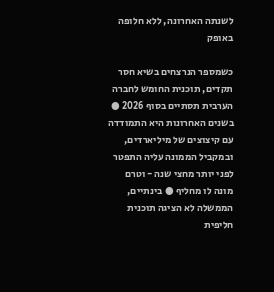לשנתה האחרונה, ללא חלופה באופק

כשמספר הנרצחים בשיא חסר תקדים, תוכנית החומש לחברה הערבית תסתיים בסוף 2026 ● בשנים האחרונות היא התמודדה עם קיצוצים של מיליארדים, ובמקביל הממונה עליה התפטר לפני יותר מחצי שנה - וטרם מונה לו מחליף ● בינתיים, הממשלה לא הציגה תוכנית חליפית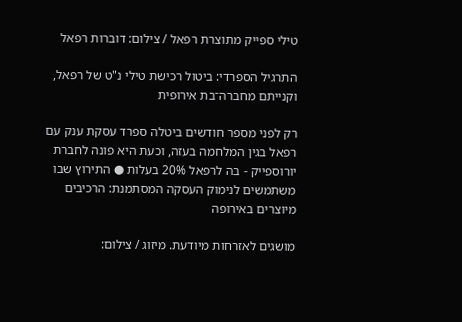טילי ספייק מתוצרת רפאל / צילום: דוברות רפאל

התרגיל הספרדי: ביטול רכישת טילי נ"ט של רפאל, וקנייתם מחברה־בת אירופית

רק לפני מספר חודשים ביטלה ספרד עסקת ענק עם רפאל בגין המלחמה בעזה, וכעת היא פונה לחברת יורוספייק - בה לרפאל 20% בעלות ● התירוץ שבו משתמשים לנימוק העסקה המסתמנת: הרכיבים מיוצרים באירופה

מושגים לאזרחות מיודעת. מיזוג / צילום: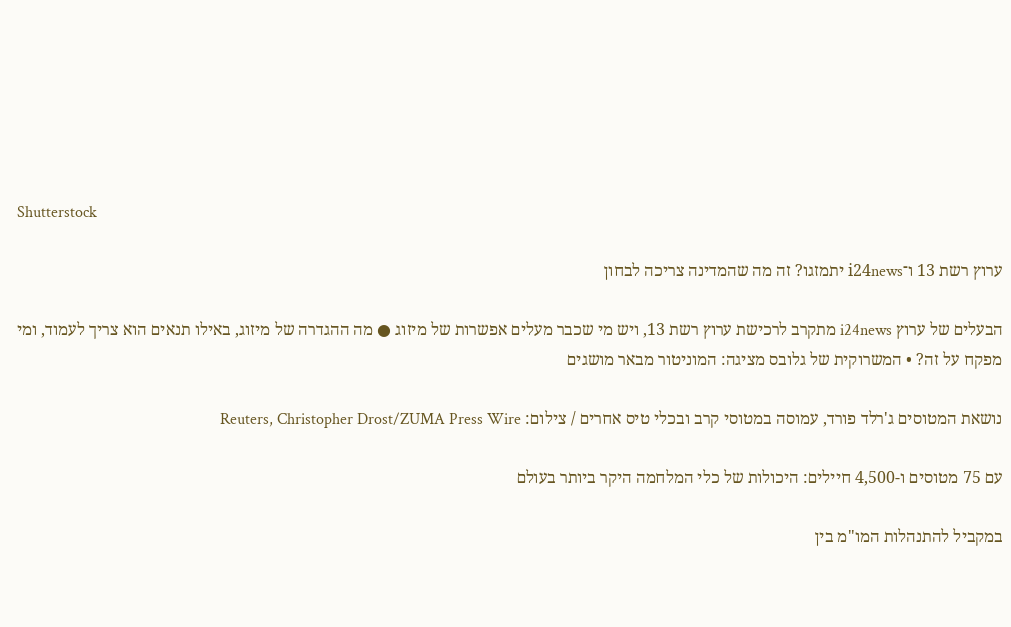Shutterstock

ערוץ רשת 13 ו־i24news יתמזגו? זה מה שהמדינה צריכה לבחון

הבעלים של ערוץ i24news מתקרב לרכישת ערוץ רשת 13, ויש מי שכבר מעלים אפשרות של מיזוג ● מה ההגדרה של מיזוג, באילו תנאים הוא צריך לעמוד, ומי מפקח על זה? • המשרוקית של גלובס מציגה: המוניטור מבאר מושגים

נושאת המטוסים ג'רלד פורד, עמוסה במטוסי קרב ובכלי טיס אחרים / צילום: Reuters, Christopher Drost/ZUMA Press Wire

עם 75 מטוסים ו-4,500 חיילים: היכולות של כלי המלחמה היקר ביותר בעולם

במקביל להתנהלות המו"מ בין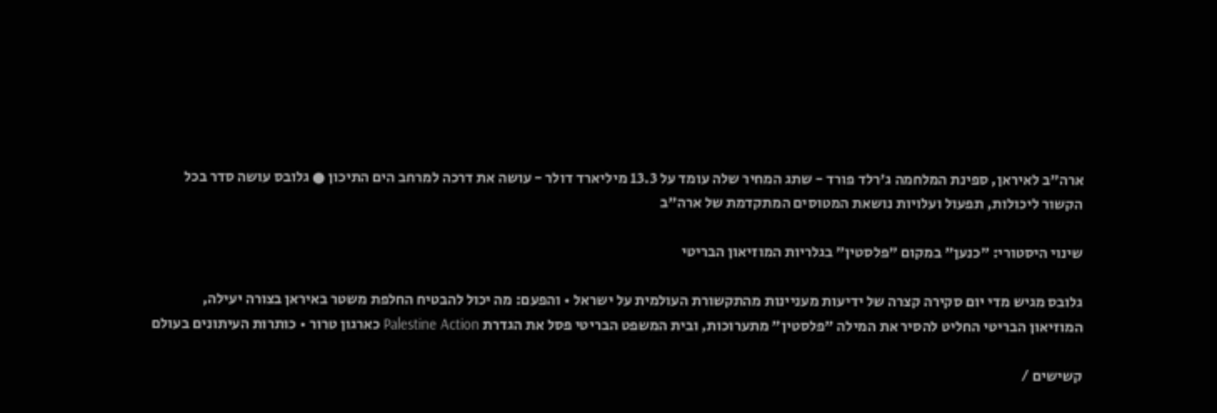ארה"ב לאיראן, ספינת המלחמה ג'רלד פורד - שתג המחיר שלה עומד על 13.3 מיליארד דולר - עושה את דרכה למרחב הים התיכון ● גלובס עושה סדר בכל הקשור ליכולות, תפעול ועלויות נושאת המטוסים המתקדמת של ארה"ב

שינוי היסטורי: "כנען" במקום "פלסטין" בגלריות המוזיאון הבריטי

גלובס מגיש מדי יום סקירה קצרה של ידיעות מעניינות מהתקשורת העולמית על ישראל • והפעם: מה יכול להבטיח החלפת משטר באיראן בצורה יעילה, המוזיאון הבריטי החליט להסיר את המילה "פלסטין" מתערוכות, ובית המשפט הבריטי פסל את הגדרת Palestine Action כארגון טרור • כותרות העיתונים בעולם

קשישים /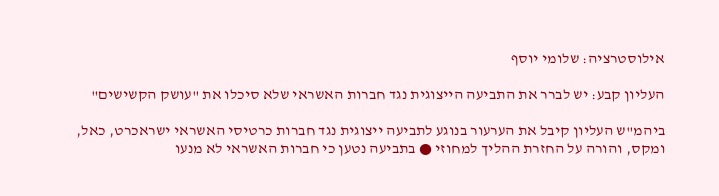אילוסטרציה: שלומי יוסף

העליון קבע: יש לברר את התביעה הייצוגית נגד חברות האשראי שלא סיכלו את "עושק הקשישים"

ביהמ"ש העליון קיבל את הערעור בנוגע לתביעה ייצוגית נגד חברות כרטיסי האשראי ישראכרט, כאל, ומקס, והורה על החזרת ההליך למחוזי ● בתביעה נטען כי חברות האשראי לא מנעו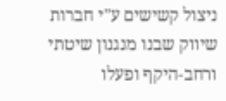ניצול קשישים ע"י חברות שיווק שבנו מנגנון שיטתי ורחב-היקף ופעלו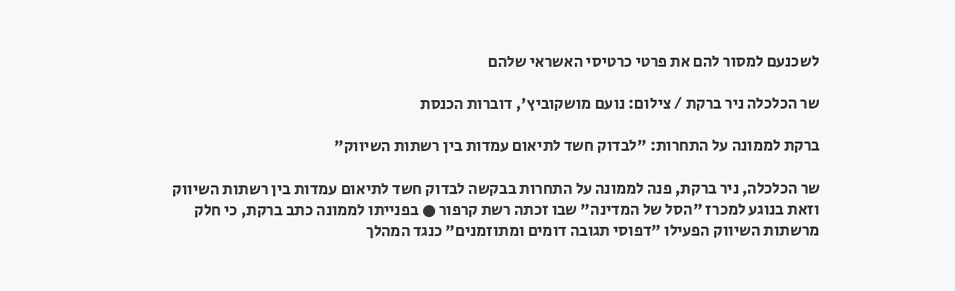לשכנעם למסור להם את פרטי כרטיסי האשראי שלהם

שר הכלכלה ניר ברקת / צילום: נועם מושקוביץ', דוברות הכנסת

ברקת לממונה על התחרות: "לבדוק חשד לתיאום עמדות בין רשתות השיווק"

שר הכלכלה, ניר ברקת, פנה לממונה על התחרות בבקשה לבדוק חשד לתיאום עמדות בין רשתות השיווק וזאת בנוגע למכרז "הסל של המדינה" שבו זכתה רשת קרפור ● בפנייתו לממונה כתב ברקת, כי חלק מרשתות השיווק הפעילו "דפוסי תגובה דומים ומתוזמנים" כנגד המהלך